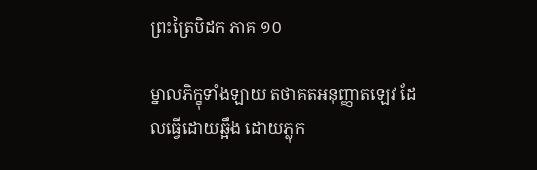ព្រះត្រៃបិដក ភាគ ១០

ម្នាលភិក្ខុទាំងឡាយ តថាគតអនុញ្ញាតឡេវ ដែលធ្វើដោយឆ្អឹង ដោយភ្លុក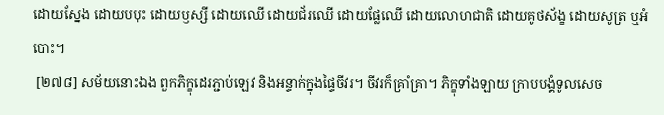ដោយស្នែង ដោយបបុះ ដោយឫស្សី ដោយឈើ ដោយជ័រឈើ ដោយផ្លែឈើ ដោយលោហជាតិ ដោយគូថស័ង្ខ ដោយសូត្រ ឬអំបោះ។
 [២៧៨] សម័យនោះឯង ពួកភិក្ខុដេរភ្ជាប់ឡេវ និងអន្ទាក់ក្នុងផ្ទៃចីវរ។ ចីវរក៏គ្រាំគ្រា។ ភិក្ខុទាំងឡាយ ក្រាបបង្គំទូលសេច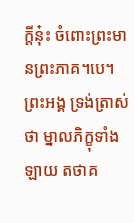ក្តីនុ៎ះ ចំពោះព្រះមានព្រះភាគ។បេ។ ព្រះអង្គ ទ្រង់ត្រាស់ថា ម្នាលភិក្ខុទាំងឡាយ តថាគ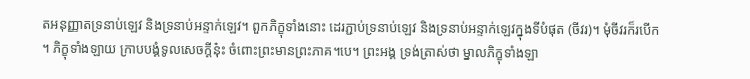តអនុញ្ញាតទ្រនាប់ឡេវ និងទ្រនាប់អន្ទាក់ឡេវ។ ពួកភិក្ខុទាំងនោះ ដេរភ្ជាប់ទ្រនាប់ឡេវ និងទ្រនាប់អន្ទាក់ឡេវក្នុងទីបំផុត (ចីវរ)។ មុំចីវរក៏របើក។ ភិក្ខុទាំងឡាយ ក្រាបបង្គំទូលសេចក្តីនុ៎ះ ចំពោះព្រះមានព្រះភាគ។បេ។ ព្រះអង្គ ទ្រង់ត្រាស់ថា ម្នាលភិក្ខុទាំងឡា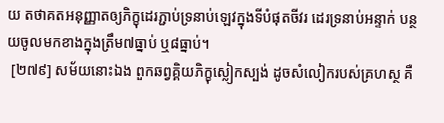យ តថាគតអនុញ្ញាតឲ្យភិក្ខុដេរភ្ជាប់ទ្រនាប់ឡេវក្នុងទីបំផុតចីវរ ដេរទ្រនាប់អន្ទាក់ បន្ថយចូលមកខាងក្នុងត្រឹម៧ធ្នាប់ ឬ៨ធ្នាប់។
 [២៧៩] សម័យនោះឯង ពួកឆព្វគ្គិយភិក្ខុស្លៀកស្បង់ ដូចសំលៀករបស់គ្រហស្ថ គឺ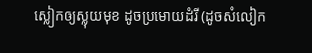ស្លៀកឲ្យស្លុយមុខ ដូចប្រមោយដំរី (ដូចសំលៀក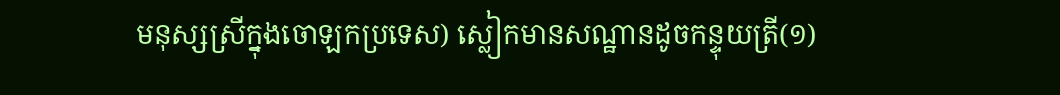មនុស្សស្រីក្នុងចោឡកប្រទេស) ស្លៀកមានសណ្ឋានដូចកន្ទុយត្រី(១)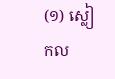(១) ស្លៀកល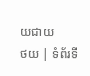យជាយ
ថយ | ទំព័រទី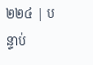២២៤ | បន្ទាប់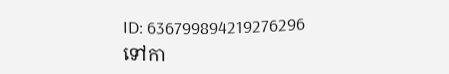ID: 636799894219276296
ទៅកា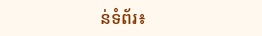ន់ទំព័រ៖